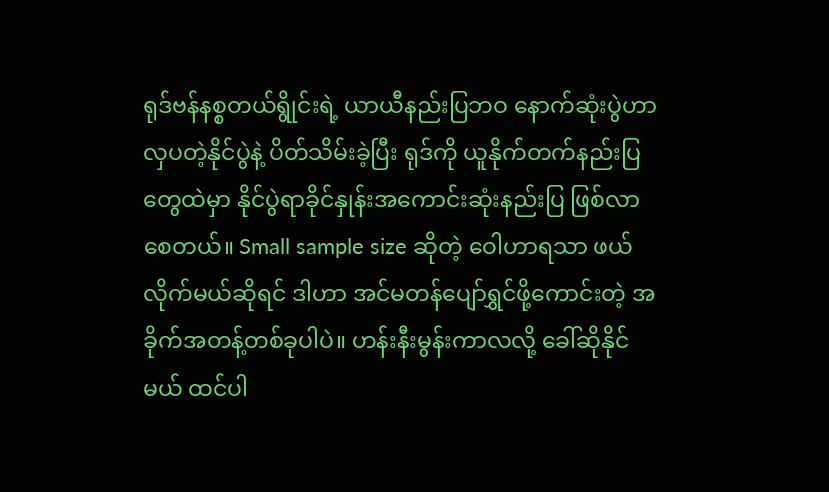ရုဒ်ဗန်နစ္စတယ်ရွိုင်းရဲ့ ယာယီနည်းပြဘဝ နောက်ဆုံးပွဲဟာ လှပတဲ့နိုင်ပွဲနဲ့ ပိတ်သိမ်းခဲ့ပြီး ရုဒ်ကို ယူနိုက်တက်နည်းပြတွေထဲမှာ နိုင်ပွဲရာခိုင်နှုန်းအကောင်းဆုံးနည်းပြ ဖြစ်လာစေတယ်။ Small sample size ဆိုတဲ့ ဝေါဟာရသာ ဖယ်လိုက်မယ်ဆိုရင် ဒါဟာ အင်မတန်ပျော်ရွှင်ဖို့ကောင်းတဲ့ အခိုက်အတန့်တစ်ခုပါပဲ။ ဟန်းနီးမွန်းကာလလို့ ခေါ်ဆိုနိုင်မယ် ထင်ပါ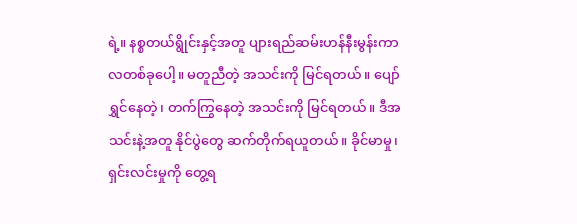ရဲ့။ နစ္စတယ်ရွိုင်းနှင့်အတူ ပျားရည်ဆမ်းဟန်နီးမွန်းကာလတစ်ခုပေါ့။ မတူညီတဲ့ အသင်းကို မြင်ရတယ်။ ပျော်ရွှင်နေတဲ့၊ တက်ကြွနေတဲ့ အသင်းကို မြင်ရတယ်။ ဒီအသင်းနဲ့အတူ နိုင်ပွဲတွေ ဆက်တိုက်ရယူတယ်။ ခိုင်မာမှု၊ ရှင်းလင်းမှုကို တွေ့ရ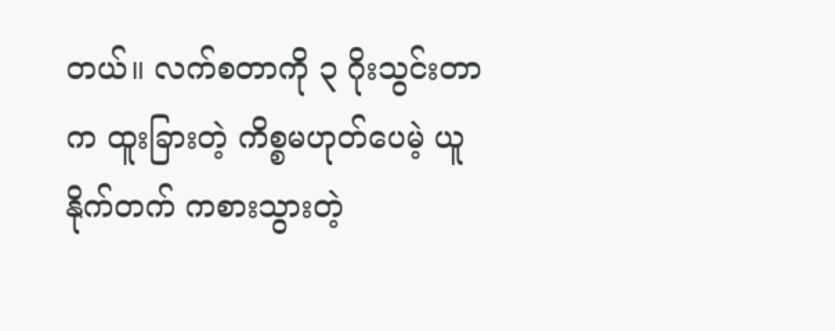တယ်။ လက်စတာကို ၃ ဂိုးသွင်းတာက ထူးခြားတဲ့ ကိစ္စမဟုတ်ပေမဲ့ ယူနိုက်တက် ကစားသွားတဲ့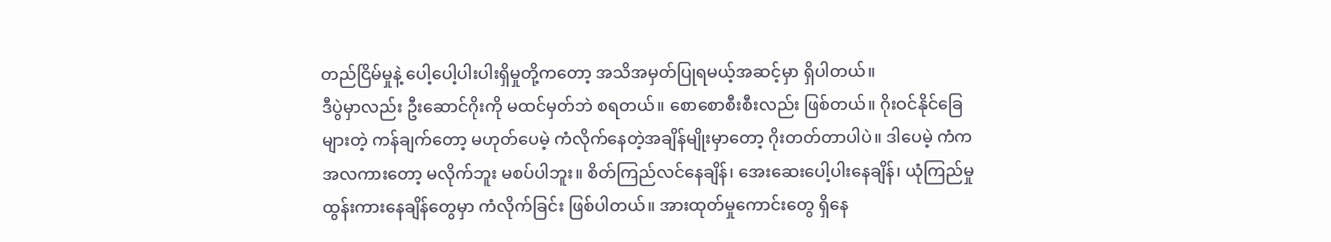တည်ငြိမ်မှုနဲ့ ပေါ့ပေါ့ပါးပါးရှိမှုတို့ကတော့ အသိအမှတ်ပြုရမယ့်အဆင့်မှာ ရှိပါတယ်။
ဒီပွဲမှာလည်း ဦးဆောင်ဂိုးကို မထင်မှတ်ဘဲ စရတယ်။ စောစောစီးစီးလည်း ဖြစ်တယ်။ ဂိုးဝင်နိုင်ခြေများတဲ့ ကန်ချက်တော့ မဟုတ်ပေမဲ့ ကံလိုက်နေတဲ့အချိန်မျိုးမှာတော့ ဂိုးတတ်တာပါပဲ။ ဒါပေမဲ့ ကံက အလကားတော့ မလိုက်ဘူး မစပ်ပါဘူး။ စိတ်ကြည်လင်နေချိန်၊ အေးဆေးပေါ့ပါးနေချိန်၊ ယုံကြည်မှုထွန်းကားနေချိန်တွေမှာ ကံလိုက်ခြင်း ဖြစ်ပါတယ်။ အားထုတ်မှုကောင်းတွေ ရှိနေ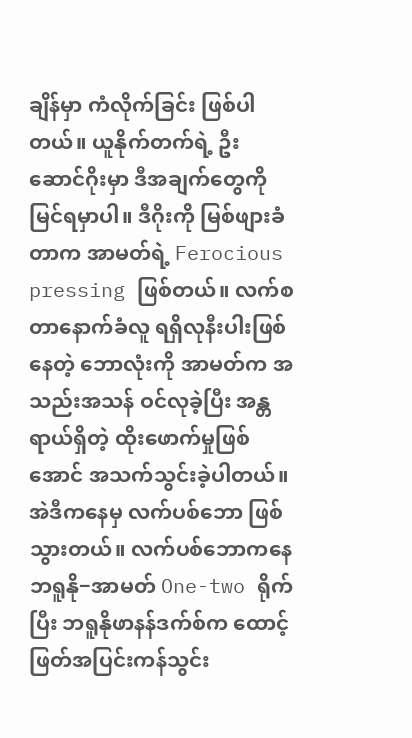ချိန်မှာ ကံလိုက်ခြင်း ဖြစ်ပါတယ်။ ယူနိုက်တက်ရဲ့ ဦးဆောင်ဂိုးမှာ ဒီအချက်တွေကို မြင်ရမှာပါ။ ဒီဂိုးကို မြစ်ဖျားခံတာက အာမတ်ရဲ့ Ferocious pressing ဖြစ်တယ်။ လက်စတာနောက်ခံလူ ရရှိလုနီးပါးဖြစ်နေတဲ့ ဘောလုံးကို အာမတ်က အသည်းအသန် ဝင်လုခဲ့ပြီး အန္တရာယ်ရှိတဲ့ ထိုးဖောက်မှုဖြစ်အောင် အသက်သွင်းခဲ့ပါတယ်။ အဲဒီကနေမှ လက်ပစ်ဘော ဖြစ်သွားတယ်။ လက်ပစ်ဘောကနေ ဘရူနို−အာမတ် One-two ရိုက်ပြီး ဘရူနိုဖာနန်ဒက်စ်က ထောင့်ဖြတ်အပြင်းကန်သွင်း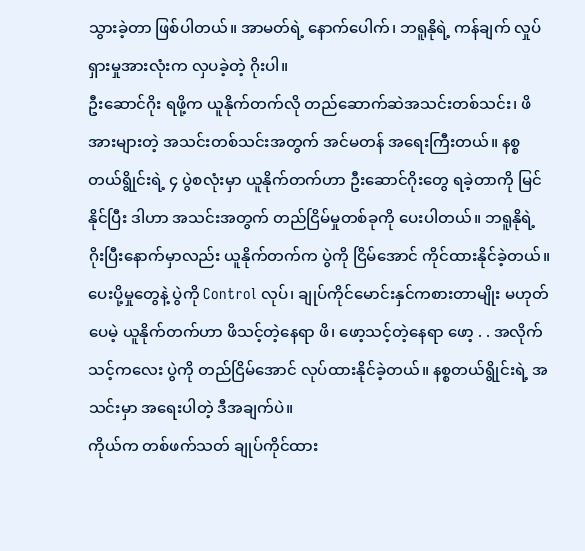သွားခဲ့တာ ဖြစ်ပါတယ်။ အာမတ်ရဲ့ နောက်ပေါက်၊ ဘရူနိုရဲ့ ကန်ချက် လှုပ်ရှားမှုအားလုံးက လှပခဲ့တဲ့ ဂိုးပါ။
ဦးဆောင်ဂိုး ရဖို့က ယူနိုက်တက်လို တည်ဆောက်ဆဲအသင်းတစ်သင်း၊ ဖိအားများတဲ့ အသင်းတစ်သင်းအတွက် အင်မတန် အရေးကြီးတယ်။ နစ္စတယ်ရွိုင်းရဲ့ ၄ ပွဲစလုံးမှာ ယူနိုက်တက်ဟာ ဦးဆောင်ဂိုးတွေ ရခဲ့တာကို မြင်နိုင်ပြီး ဒါဟာ အသင်းအတွက် တည်ငြိမ်မှုတစ်ခုကို ပေးပါတယ်။ ဘရူနိုရဲ့ ဂိုးပြီးနောက်မှာလည်း ယူနိုက်တက်က ပွဲကို ငြိမ်အောင် ကိုင်ထားနိုင်ခဲ့တယ်။ ပေးပို့မှုတွေနဲ့ ပွဲကို Control လုပ်၊ ချုပ်ကိုင်မောင်းနှင်ကစားတာမျိုး မဟုတ်ပေမဲ့ ယူနိုက်တက်ဟာ ဖိသင့်တဲ့နေရာ ဖိ၊ ဖော့သင့်တဲ့နေရာ ဖော့ . . အလိုက်သင့်ကလေး ပွဲကို တည်ငြိမ်အောင် လုပ်ထားနိုင်ခဲ့တယ်။ နစ္စတယ်ရွိုင်းရဲ့ အသင်းမှာ အရေးပါတဲ့ ဒီအချက်ပဲ။
ကိုယ်က တစ်ဖက်သတ် ချုပ်ကိုင်ထား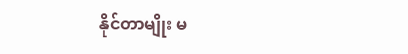နိုင်တာမျိုး မ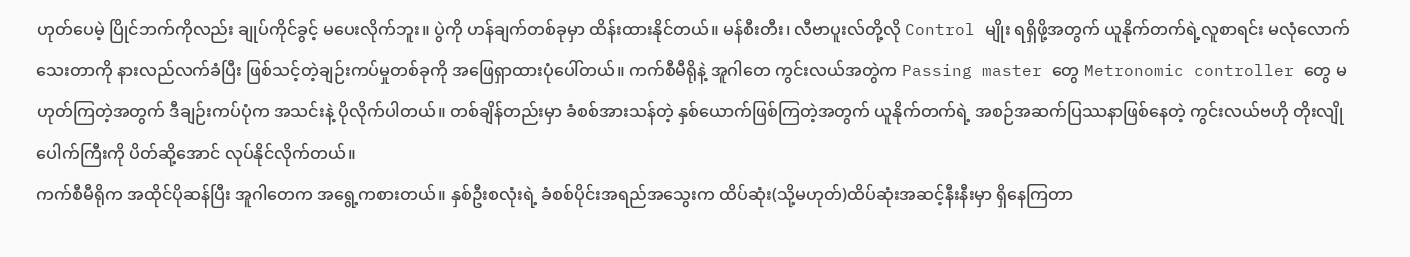ဟုတ်ပေမဲ့ ပြိုင်ဘက်ကိုလည်း ချုပ်ကိုင်ခွင့် မပေးလိုက်ဘူး။ ပွဲကို ဟန်ချက်တစ်ခုမှာ ထိန်းထားနိုင်တယ်။ မန်စီးတီး၊ လီဗာပူးလ်တို့လို Control မျိုး ရရှိဖို့အတွက် ယူနိုက်တက်ရဲ့လူစာရင်း မလုံလောက်သေးတာကို နားလည်လက်ခံပြီး ဖြစ်သင့်တဲ့ချဉ်းကပ်မှုတစ်ခုကို အဖြေရှာထားပုံပေါ်တယ်။ ကက်စီမီရိုနဲ့ အူဂါတေ ကွင်းလယ်အတွဲက Passing master တွေ Metronomic controller တွေ မဟုတ်ကြတဲ့အတွက် ဒီချဉ်းကပ်ပုံက အသင်းနဲ့ ပိုလိုက်ပါတယ်။ တစ်ချိန်တည်းမှာ ခံစစ်အားသန်တဲ့ နှစ်ယောက်ဖြစ်ကြတဲ့အတွက် ယူနိုက်တက်ရဲ့ အစဉ်အဆက်ပြဿနာဖြစ်နေတဲ့ ကွင်းလယ်ဗဟို တိုးလျိုပေါက်ကြီးကို ပိတ်ဆို့အောင် လုပ်နိုင်လိုက်တယ်။
ကက်စီမီရိုက အထိုင်ပိုဆန်ပြီး အူဂါတေက အရွေ့ကစားတယ်။ နှစ်ဦးစလုံးရဲ့ ခံစစ်ပိုင်းအရည်အသွေးက ထိပ်ဆုံး(သို့မဟုတ်)ထိပ်ဆုံးအဆင့်နီးနီးမှာ ရှိနေကြတာ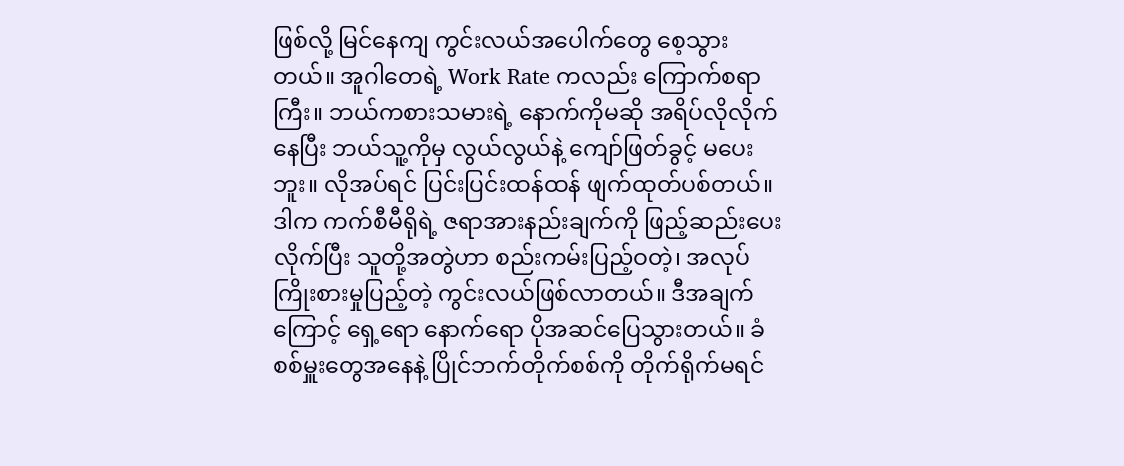ဖြစ်လို့ မြင်နေကျ ကွင်းလယ်အပေါက်တွေ စေ့သွားတယ်။ အူဂါတေရဲ့ Work Rate ကလည်း ကြောက်စရာကြီး။ ဘယ်ကစားသမားရဲ့ နောက်ကိုမဆို အရိပ်လိုလိုက်နေပြီး ဘယ်သူ့ကိုမှ လွယ်လွယ်နဲ့ ကျော်ဖြတ်ခွင့် မပေးဘူး။ လိုအပ်ရင် ပြင်းပြင်းထန်ထန် ဖျက်ထုတ်ပစ်တယ်။ ဒါက ကက်စီမီရိုရဲ့ ဇရာအားနည်းချက်ကို ဖြည့်ဆည်းပေးလိုက်ပြီး သူတို့အတွဲဟာ စည်းကမ်းပြည့်ဝတဲ့၊ အလုပ်ကြိုးစားမှုပြည့်တဲ့ ကွင်းလယ်ဖြစ်လာတယ်။ ဒီအချက်ကြောင့် ရှေ့ရော နောက်ရော ပိုအဆင်ပြေသွားတယ်။ ခံစစ်မှူးတွေအနေနဲ့ ပြိုင်ဘက်တိုက်စစ်ကို တိုက်ရိုက်မရင်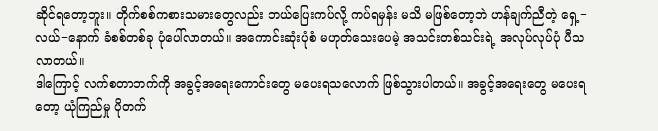ဆိုင်ရတော့ဘူး။ တိုက်စစ်ကစားသမားတွေလည်း ဘယ်ပြေးကပ်လို့ ကပ်ရမှန်း မသိ မဖြစ်တော့ဘဲ ဟန်ချက်ညီတဲ့ ရှေ့−လယ်−နောက် ခံစစ်တစ်ခု ပုံပေါ်လာတယ်။ အကောင်းဆုံးပုံစံ မဟုတ်သေးပေမဲ့ အသင်းတစ်သင်းရဲ့ အလုပ်လုပ်ပုံ ပီသလာတယ်။
ဒါကြောင့် လက်စတာဘက်ကို အခွင့်အရေးကောင်းတွေ မပေးရသလောက် ဖြစ်သွားပါတယ်။ အခွင့်အရေးတွေ မပေးရတော့ ယုံကြည်မှု ပိုတက်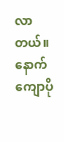လာတယ်။ နောက်ကျောပို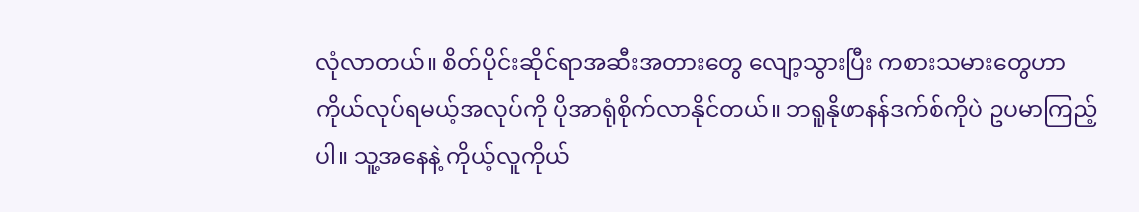လုံလာတယ်။ စိတ်ပိုင်းဆိုင်ရာအဆီးအတားတွေ လျော့သွားပြီး ကစားသမားတွေဟာ ကိုယ်လုပ်ရမယ့်အလုပ်ကို ပိုအာရုံစိုက်လာနိုင်တယ်။ ဘရူနိုဖာနန်ဒက်စ်ကိုပဲ ဥပမာကြည့်ပါ။ သူ့အနေနဲ့ ကိုယ့်လူကိုယ်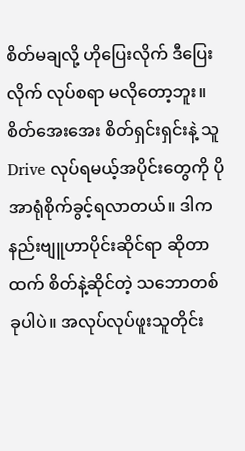စိတ်မချလို့ ဟိုပြေးလိုက် ဒီပြေးလိုက် လုပ်စရာ မလိုတော့ဘူး။ စိတ်အေးအေး စိတ်ရှင်းရှင်းနဲ့ သူ Drive လုပ်ရမယ့်အပိုင်းတွေကို ပိုအာရုံစိုက်ခွင့်ရလာတယ်။ ဒါက နည်းဗျူဟာပိုင်းဆိုင်ရာ ဆိုတာထက် စိတ်နဲ့ဆိုင်တဲ့ သဘောတစ်ခုပါပဲ။ အလုပ်လုပ်ဖူးသူတိုင်း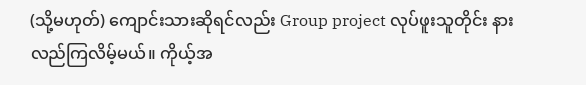(သို့မဟုတ်) ကျောင်းသားဆိုရင်လည်း Group project လုပ်ဖူးသူတိုင်း နားလည်ကြလိမ့်မယ်။ ကိုယ့်အ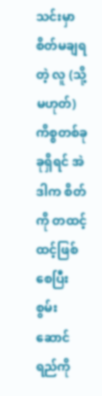သင်းမှာ စိတ်မချရတဲ့ လူ (သို့မဟုတ်) ကိစ္စတစ်ခုခုရှိရင် အဲဒါက စိတ်ကို တထင့်ထင့်ဖြစ်စေပြီး စွမ်းဆောင်ရည်ကို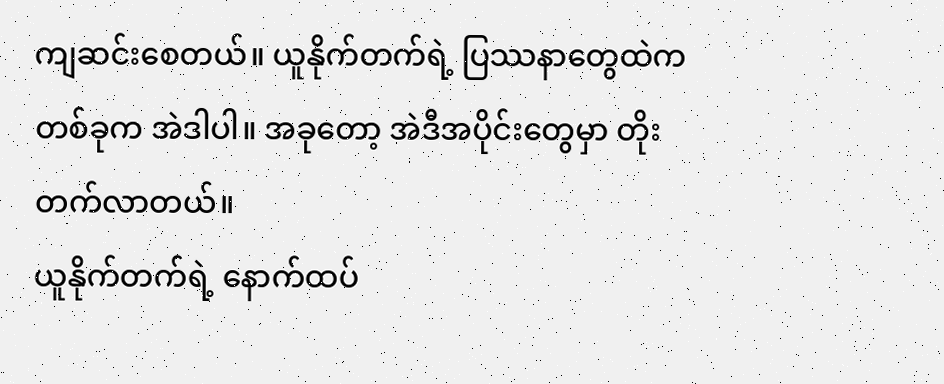ကျဆင်းစေတယ်။ ယူနိုက်တက်ရဲ့ ပြဿနာတွေထဲကတစ်ခုက အဲဒါပါ။ အခုတော့ အဲဒီအပိုင်းတွေမှာ တိုးတက်လာတယ်။
ယူနိုက်တက်ရဲ့ နောက်ထပ်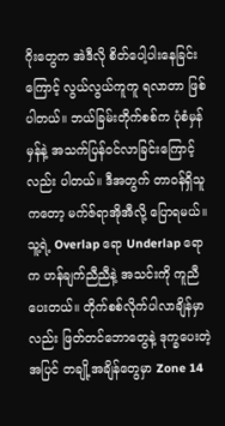ဂိုးတွေက အဲဒီလို စိတ်ပေါ့ပါးနေခြင်းကြောင့် လွယ်လွယ်ကူကူ ရလာတာ ဖြစ်ပါတယ်။ ဘယ်ခြမ်းတိုက်စစ်က ပုံစံမှန်မှန်နဲ့ အသက်ပြန်ဝင်လာခြင်းကြောင့်လည်း ပါတယ်။ ဒီအတွက် တာဝန်ရှိသူကတော့ မက်ဇ်ရာအိုအီလို့ ပြောရမယ်။ သူ့ရဲ့ Overlap ရော Underlap ရောက ဟန်ချက်ညီညီနဲ့ အသင်းကို ကူညီပေးတယ်။ တိုက်စစ်လိုက်ပါလာချိန်မှာလည်း ဖြတ်တင်ဘောတွေနဲ့ ဒုက္ခပေးတဲ့အပြင် တချို့အချိန်တွေမှာ Zone 14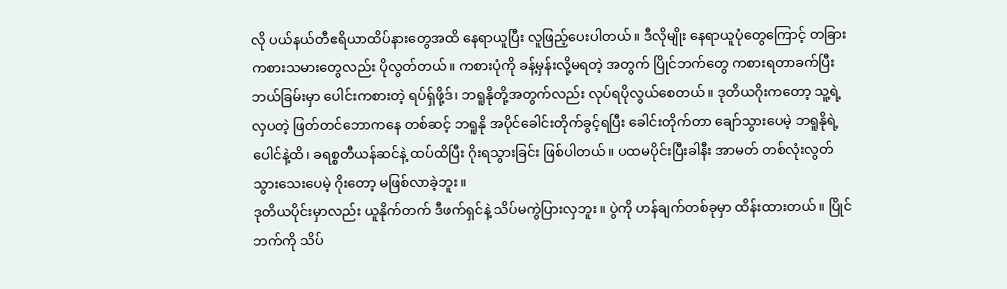လို ပယ်နယ်တီဧရိယာထိပ်နားတွေအထိ နေရာယူပြီး လူဖြည့်ပေးပါတယ်။ ဒီလိုမျိုး နေရာယူပုံတွေကြောင့် တခြားကစားသမားတွေလည်း ပိုလွတ်တယ်။ ကစားပုံကို ခန့်မှန်းလို့မရတဲ့ အတွက် ပြိုင်ဘက်တွေ ကစားရတာခက်ပြီး ဘယ်ခြမ်းမှာ ပေါင်းကစားတဲ့ ရပ်ရှ်ဖို့ဒ်၊ ဘရူနိုတို့အတွက်လည်း လုပ်ရပိုလွယ်စေတယ်။ ဒုတိယဂိုးကတော့ သူ့ရဲ့ လှပတဲ့ ဖြတ်တင်ဘောကနေ တစ်ဆင့် ဘရူနို အပိုင်ခေါင်းတိုက်ခွင့်ရပြီး ခေါင်းတိုက်တာ ချော်သွားပေမဲ့ ဘရူနိုရဲ့ ပေါင်နဲ့ထိ၊ ခရစ္စတီယန်ဆင်နဲ့ ထပ်ထိပြီး ဂိုးရသွားခြင်း ဖြစ်ပါတယ်။ ပထမပိုင်းပြီးခါနီး အာမတ် တစ်လုံးလွတ်သွားသေးပေမဲ့ ဂိုးတော့ မဖြစ်လာခဲ့ဘူး။
ဒုတိယပိုင်းမှာလည်း ယူနိုက်တက် ဒီဖက်ရှင်နဲ့ သိပ်မကွဲပြားလှဘူး။ ပွဲကို ဟန်ချက်တစ်ခုမှာ ထိန်းထားတယ်။ ပြိုင်ဘက်ကို သိပ်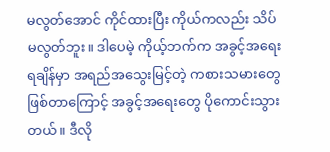မလွတ်အောင် ကိုင်ထားပြီး ကိုယ်ကလည်း သိပ်မလွတ်ဘူး။ ဒါပေမဲ့ ကိုယ့်ဘက်က အခွင့်အရေးရချိန်မှာ အရည်အသွေးမြင့်တဲ့ ကစားသမားတွေ ဖြစ်တာကြောင့် အခွင့်အရေးတွေ ပိုကောင်းသွားတယ်။ ဒီလို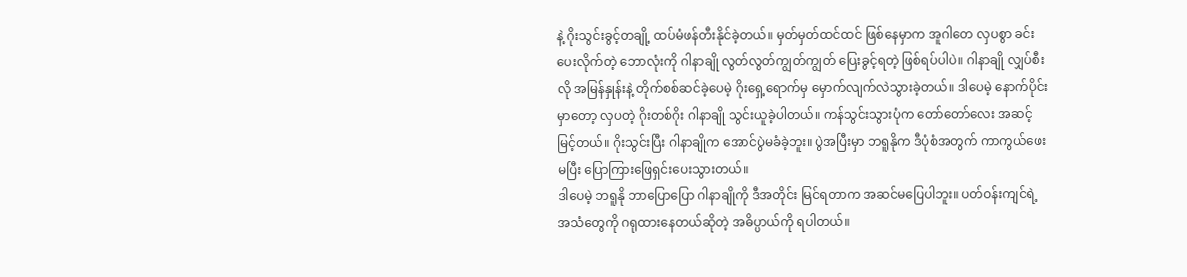နဲ့ ဂိုးသွင်းခွင့်တချို့ ထပ်မံဖန်တီးနိုင်ခဲ့တယ်။ မှတ်မှတ်ထင်ထင် ဖြစ်နေမှာက အူဂါတေ လှပစွာ ခင်းပေးလိုက်တဲ့ ဘောလုံးကို ဂါနာချို လွတ်လွတ်ကျွတ်ကျွတ် ပြေးခွင့်ရတဲ့ ဖြစ်ရပ်ပါပဲ။ ဂါနာချို လျှပ်စီးလို အမြန်နှုန်းနဲ့ တိုက်စစ်ဆင်ခဲ့ပေမဲ့ ဂိုးရှေ့ရောက်မှ မှောက်လျက်လဲသွားခဲ့တယ်။ ဒါပေမဲ့ နောက်ပိုင်းမှာတော့ လှပတဲ့ ဂိုးတစ်ဂိုး ဂါနာချို သွင်းယူခဲ့ပါတယ်။ ကန်သွင်းသွားပုံက တော်တော်လေး အဆင့်မြင့်တယ်။ ဂိုးသွင်းပြီး ဂါနာချိုက အောင်ပွဲမခံခဲ့ဘူး။ ပွဲအပြီးမှာ ဘရူနိုက ဒီပုံစံအတွက် ကာကွယ်ဖေးမပြီး ပြောကြားဖြေရှင်းပေးသွားတယ်။
ဒါပေမဲ့ ဘရူနို ဘာပြောပြော ဂါနာချိုကို ဒီအတိုင်း မြင်ရတာက အဆင်မပြေပါဘူး။ ပတ်ဝန်းကျင်ရဲ့အသံတွေကို ဂရုထားနေတယ်ဆိုတဲ့ အဓိပ္ပာယ်ကို ရပါတယ်။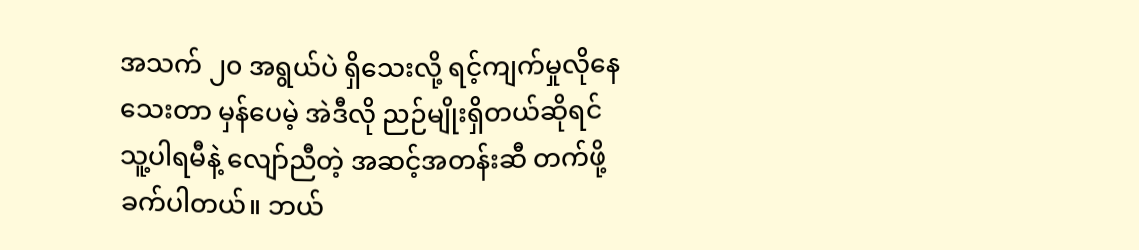အသက် ၂၀ အရွယ်ပဲ ရှိသေးလို့ ရင့်ကျက်မှုလိုနေသေးတာ မှန်ပေမဲ့ အဲဒီလို ညဉ်မျိုးရှိတယ်ဆိုရင် သူ့ပါရမီနဲ့ လျော်ညီတဲ့ အဆင့်အတန်းဆီ တက်ဖို့ ခက်ပါတယ်။ ဘယ်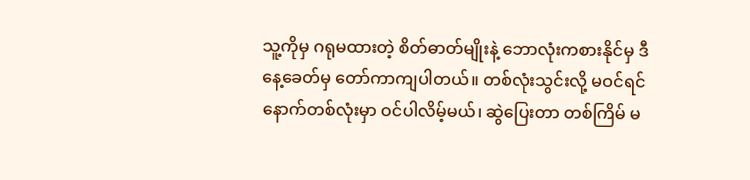သူ့ကိုမှ ဂရုမထားတဲ့ စိတ်ဓာတ်မျိုးနဲ့ ဘောလုံးကစားနိုင်မှ ဒီနေ့ခေတ်မှ တော်ကာကျပါတယ်။ တစ်လုံးသွင်းလို့ မဝင်ရင် နောက်တစ်လုံးမှာ ဝင်ပါလိမ့်မယ်၊ ဆွဲပြေးတာ တစ်ကြိမ် မ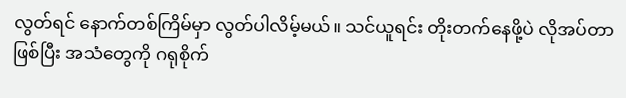လွတ်ရင် နောက်တစ်ကြိမ်မှာ လွတ်ပါလိမ့်မယ်။ သင်ယူရင်း တိုးတက်နေဖို့ပဲ လိုအပ်တာဖြစ်ပြီး အသံတွေကို ဂရုစိုက်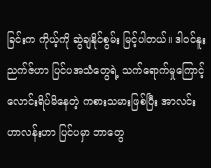ခြင်းက ကိုယ့်ကို ဆွဲချနိုင်စွမ်း မြင့်ပါတယ်။ ဒါဝင်နူးညက်ဇ်ဟာ ပြင်ပအသံတွေရဲ့ သက်ရောက်မှုကြောင့် လောင်းရိပ်မိနေတဲ့ ကစားသမားဖြစ်ပြီး အာလင်းဟာလန်းဟာ ပြင်ပမှာ ဘာတွေ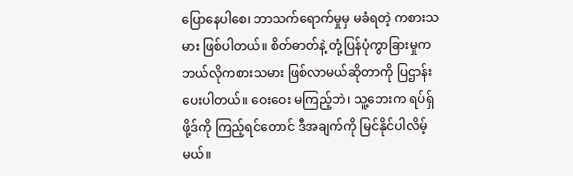ပြောနေပါစေ၊ ဘာသက်ရောက်မှုမှ မခံရတဲ့ ကစားသမား ဖြစ်ပါတယ်။ စိတ်ဓာတ်နဲ့ တုံ့ပြန်ပုံကွာခြားမှုက ဘယ်လိုကစားသမား ဖြစ်လာမယ်ဆိုတာကို ပြဌာန်းပေးပါတယ်။ ဝေးဝေး မကြည့်ဘဲ၊ သူ့ဘေးက ရပ်ရှ်ဖို့ဒ်ကို ကြည့်ရင်တောင် ဒီအချက်ကို မြင်နိုင်ပါလိမ့်မယ်။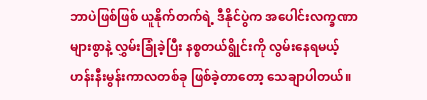ဘာပဲဖြစ်ဖြစ် ယူနိုက်တက်ရဲ့ ဒီနိုင်ပွဲက အပေါင်းလက္ခဏာများစွာနဲ့ လွှမ်းခြုံခဲ့ပြီး နစ္စတယ်ရွိုင်းကို လွမ်းနေရမယ့် ဟန်းနီးမွန်းကာလတစ်ခု ဖြစ်ခဲ့တာတော့ သေချာပါတယ်။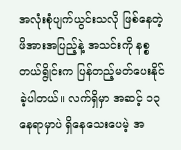အလုံးစုံပျက်ယွင်းသလို ဖြစ်နေတဲ့ ဖိအားအပြည့်နဲ့ အသင်းကို နစ္စတယ်ရွိုင်းက ပြန်တည့်မတ်ပေးနိုင်ခဲ့ပါတယ်။ လက်ရှိမှာ အဆင့် ၁၃ နေရာမှာပဲ ရှိနေသေးပေမဲ့ အ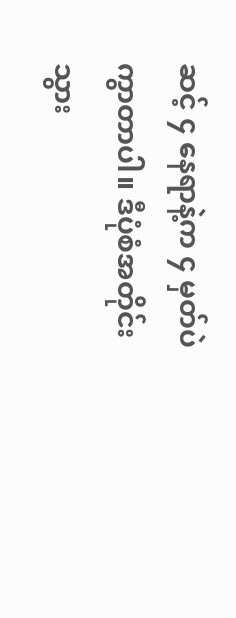ဆင့် ၄ နေရာနဲ့က ၄ မှတ်ပဲ ကွာတာပါ။ ဒီပုံစံအတိုင်းသွား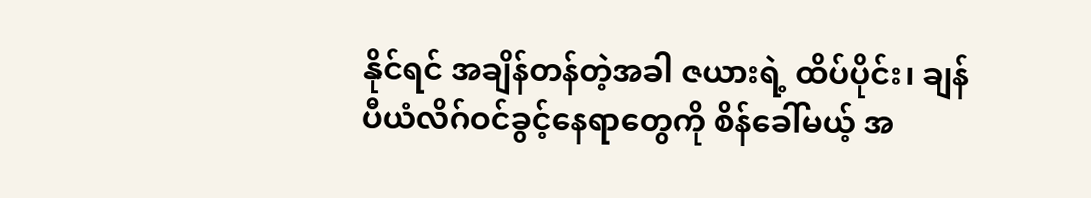နိုင်ရင် အချိန်တန်တဲ့အခါ ဇယားရဲ့ ထိပ်ပိုင်း၊ ချန်ပီယံလိဂ်ဝင်ခွင့်နေရာတွေကို စိန်ခေါ်မယ့် အ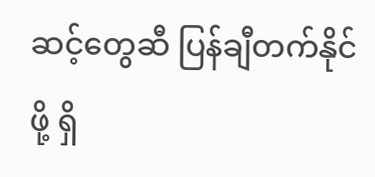ဆင့်တွေဆီ ပြန်ချီတက်နိုင်ဖို့ ရှိ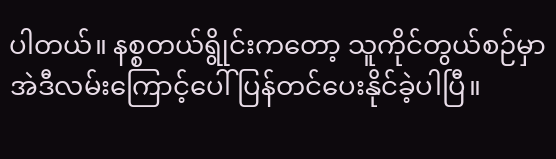ပါတယ်။ နစ္စတယ်ရွိုင်းကတော့ သူကိုင်တွယ်စဉ်မှာ အဲဒီလမ်းကြောင့်ပေါ် ပြန်တင်ပေးနိုင်ခဲ့ပါပြီ။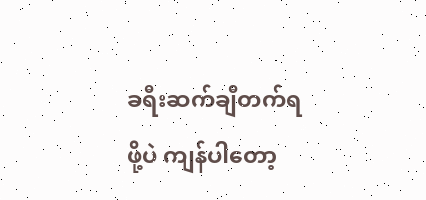ခရီးဆက်ချီတက်ရဖို့ပဲ ကျန်ပါတော့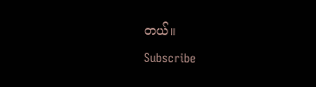တယ်။
Subscribe